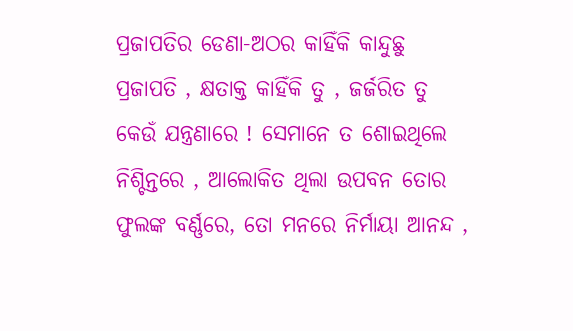ପ୍ରଜାପତିର ଡେଣା-ଅଠର କାହିଁକି କାନ୍ଦୁଛୁ ପ୍ରଜାପତି , କ୍ଷତାକ୍ତ କାହିଁକି ତୁ , ଜର୍ଜରିତ ତୁ କେଉଁ ଯନ୍ତ୍ରଣାରେ ! ସେମାନେ ତ ଶୋଇଥିଲେ ନିଶ୍ଚିନ୍ତରେ , ଆଲୋକିତ ଥିଲା ଉପବନ ତୋର ଫୁଲଙ୍କ ବର୍ଣ୍ଣରେ, ତୋ ମନରେ ନିର୍ମାୟା ଆନନ୍ଦ ,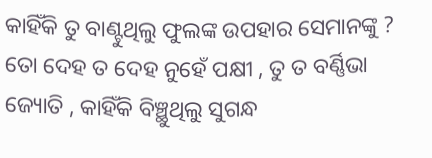କାହିଁକି ତୁ ବାଣ୍ଟୁଥିଲୁ ଫୁଲଙ୍କ ଉପହାର ସେମାନଙ୍କୁ ? ତୋ ଦେହ ତ ଦେହ ନୁହେଁ ପକ୍ଷୀ , ତୁ ତ ବର୍ଣ୍ଣିଭା ଜ୍ୟୋତି , କାହିଁକି ବିଞ୍ଛୁଥିଲୁ ସୁଗନ୍ଧ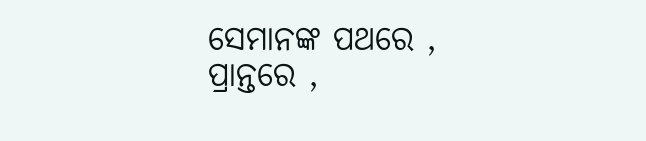ସେମାନଙ୍କ ପଥରେ , ପ୍ରାନ୍ତରେ ,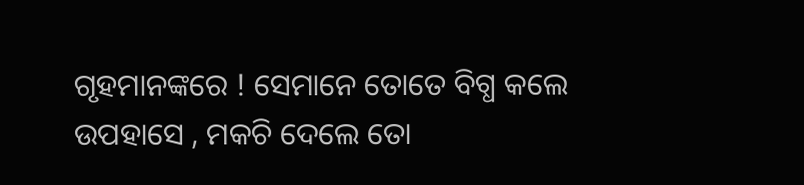ଗୃହମାନଙ୍କରେ ! ସେମାନେ ତୋତେ ବିଗ୍ଧ କଲେ ଉପହାସେ , ମକଚି ଦେଲେ ତୋ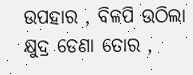ଉପହାର , ବିଳପି ଉଠିଲା କ୍ଷୁଦ୍ର ଡେଣା ତୋର ,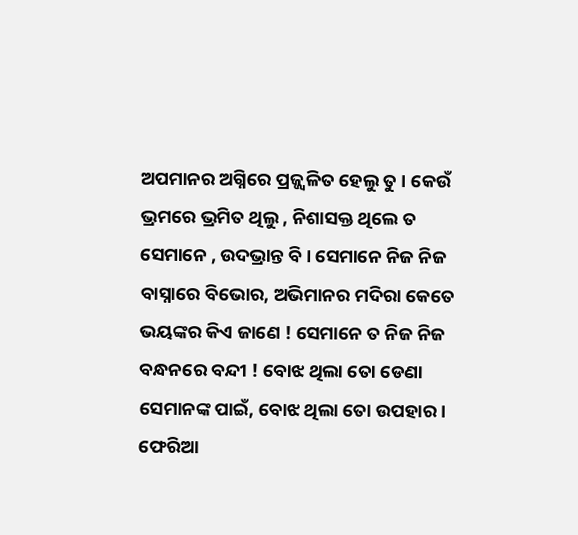ଅପମାନର ଅଗ୍ନିରେ ପ୍ରଜ୍ଜ୍ଵଳିତ ହେଲୁ ତୁ । କେଉଁ ଭ୍ରମରେ ଭ୍ରମିତ ଥିଲୁ , ନିଶାସକ୍ତ ଥିଲେ ତ ସେମାନେ , ଉଦଭ୍ରାନ୍ତ ବି । ସେମାନେ ନିଜ ନିଜ ବାସ୍ନାରେ ବିଭୋର, ଅଭିମାନର ମଦିରା କେତେ ଭୟଙ୍କର କିଏ ଜାଣେ ! ସେମାନେ ତ ନିଜ ନିଜ ବନ୍ଧନରେ ବନ୍ଦୀ ! ବୋଝ ଥିଲା ତୋ ଡେଣା ସେମାନଙ୍କ ପାଇଁ, ବୋଝ ଥିଲା ତୋ ଉପହାର । ଫେରିଆ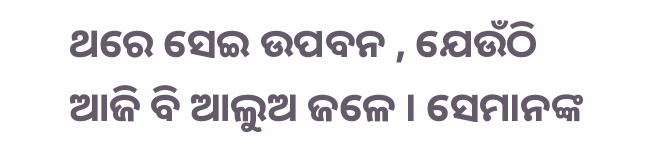ଥରେ ସେଇ ଉପବନ , ଯେଉଁଠି ଆଜି ବି ଆଲୁଅ ଜଳେ । ସେମାନଙ୍କ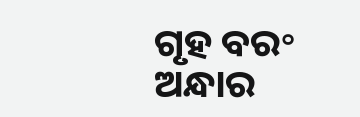ଗୃହ ବର॰ ଅନ୍ଧାର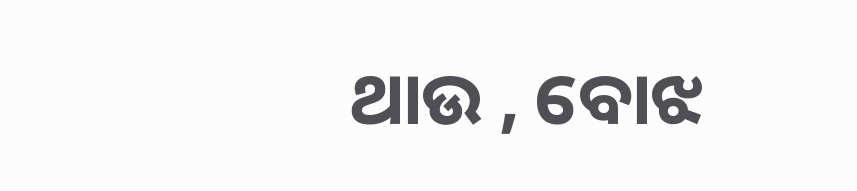ଥାଉ , ବୋଝ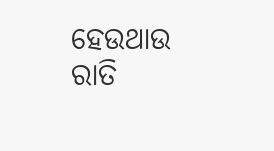ହେଉଥାଉ ରାତି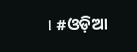। #ଓଡ଼ିଆ